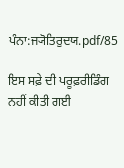ਪੰਨਾ:ਜ੍ਯੋਤਿਰੁਦਯ.pdf/85

ਇਸ ਸਫ਼ੇ ਦੀ ਪਰੂਫ਼ਰੀਡਿੰਗ ਨਹੀਂ ਕੀਤੀ ਗਈ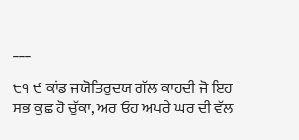___

੮੧ ੯ ਕਾਂਡ ਜਯੋਤਿਰੁਦਯ ਗੱਲ ਕਾਹਦੀ ਜੋ ਇਹ ਸਭ ਕੁਛ ਹੋ ਚੁੱਕਾ, ਅਰ ਓਹ ਅਪਰੇ ਘਰ ਦੀ ਵੱਲ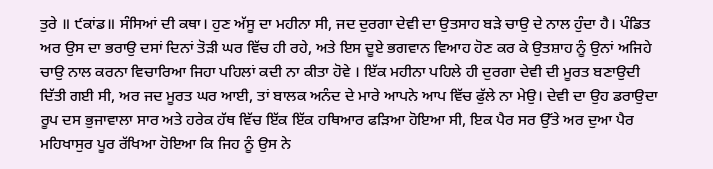ਤੁਰੇ ॥ ੯ਕਾਂਡ॥ ਸੰਸਿਆਂ ਦੀ ਕਥਾ। ਹੁਣ ਅੱਸੂ ਦਾ ਮਹੀਨਾ ਸੀ, ਜਦ ਦੁਰਗਾ ਦੇਵੀ ਦਾ ਉਤਸਾਹ ਬੜੇ ਚਾਉ ਦੇ ਨਾਲ ਹੁੰਦਾ ਹੈ। ਪੰਡਿਤ ਅਰ ਉਸ ਦਾ ਭਰਾਉ ਦਸਾਂ ਦਿਨਾਂ ਤੋੜੀ ਘਰ ਵਿੱਚ ਹੀ ਰਹੇ, ਅਤੇ ਇਸ ਦੂਏ ਭਗਵਾਨ ਵਿਆਹ ਹੋਣ ਕਰ ਕੇ ਉਤਸ਼ਾਹ ਨੂੰ ਉਨਾਂ ਅਜਿਹੇ ਚਾਉ ਨਾਲ ਕਰਨਾ ਵਿਚਾਰਿਆ ਜਿਹਾ ਪਹਿਲਾਂ ਕਦੀ ਨਾ ਕੀਤਾ ਹੋਵੇ । ਇੱਕ ਮਹੀਨਾ ਪਹਿਲੇ ਹੀ ਦੁਰਗਾ ਦੇਵੀ ਦੀ ਮੂਰਤ ਬਣਾਉਦੀ ਦਿੱਤੀ ਗਈ ਸੀ, ਅਰ ਜਦ ਮੂਰਤ ਘਰ ਆਈ, ਤਾਂ ਬਾਲਕ ਅਨੰਦ ਦੇ ਮਾਰੇ ਆਪਨੇ ਆਪ ਵਿੱਚ ਫੁੱਲੇ ਨਾ ਮੇਉ। ਦੇਵੀ ਦਾ ਉਹ ਡਰਾਉਦਾ ਰੂਪ ਦਸ ਭੁਜਾਵਾਲਾ ਸਾਰ ਅਤੇ ਹਰੇਕ ਹੱਥ ਵਿੱਚ ਇੱਕ ਇੱਕ ਹਥਿਆਰ ਫੜਿਆ ਹੋਇਆ ਸੀ, ਇਕ ਪੈਰ ਸਰ ਉੱਤੇ ਅਰ ਦੁਆ ਪੈਰ ਮਹਿਖਾਸੁਰ ਪੂਰ ਰੱਖਿਆ ਹੋਇਆ ਕਿ ਜਿਹ ਨੂੰ ਉਸ ਨੇ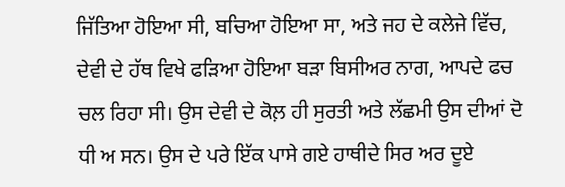ਜਿੱਤਿਆ ਹੋਇਆ ਸੀ, ਬਚਿਆ ਹੋਇਆ ਸਾ, ਅਤੇ ਜਹ ਦੇ ਕਲੇਜੇ ਵਿੱਚ, ਦੇਵੀ ਦੇ ਹੱਥ ਵਿਖੇ ਫੜਿਆ ਹੋਇਆ ਬੜਾ ਬਿਸੀਅਰ ਨਾਗ, ਆਪਦੇ ਫਚ ਚਲ ਰਿਹਾ ਸੀ। ਉਸ ਦੇਵੀ ਦੇ ਕੋਲ਼ ਹੀ ਸੁਰਤੀ ਅਤੇ ਲੱਛਮੀ ਉਸ ਦੀਆਂ ਦੋ ਧੀ ਅ ਸਨ। ਉਸ ਦੇ ਪਰੇ ਇੱਕ ਪਾਸੇ ਗਏ ਹਾਥੀਦੇ ਸਿਰ ਅਰ ਦੂਏ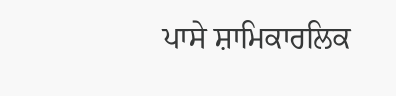ਪਾਸੇ ਸ਼ਾਮਿਕਾਰਲਿਕ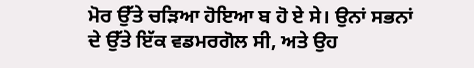ਮੋਰ ਉੱਤੇ ਚੜਿਆ ਹੋਇਆ ਬ ਹੋ ਏ ਸੇ। ਉਨਾਂ ਸਭਨਾਂ ਦੇ ਉੱਤੇ ਇੱਕ ਵਡਮਰਗੋਲ ਸੀ, ਅਤੇ ਉਹ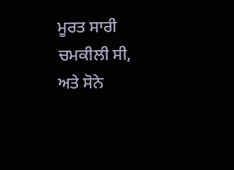ਮੂਰਤ ਸਾਰੀ ਚਮਕੀਲੀ ਸੀ, ਅਤੇ ਸੋਨੇ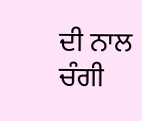ਦੀ ਨਾਲ ਚੰਗੀ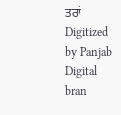ਤਰਾਂ Digitized by Panjab Digital bran